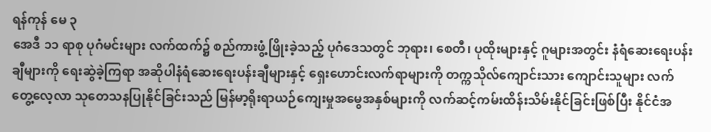ရန်ကုန် မေ ၃
အေဒီ ၁၁ ရာစု ပုဂံမင်းများ လက်ထက်၌ စည်ကားဖွံ့ဖြိုးခဲ့သည့် ပုဂံဒေသတွင် ဘုရား၊ စေတီ၊ ပုထိုးများနှင့် ဂူများအတွင်း နံရံဆေးရေးပန်းချီများကို ရေးဆွဲခဲ့ကြရာ အဆိုပါနံရံဆေးရေးပန်းချီများနှင့် ရှေးဟောင်းလက်ရာများကို တက္ကသိုလ်ကျောင်းသား ကျောင်းသူများ လက်တွေ့လေ့လာ သုတေသနပြုနိုင်ခြင်းသည် မြန်မာ့ရိုးရာယဉ်ကျေးမှုအမွေအနှစ်များကို လက်ဆင့်ကမ်းထိန်းသိမ်းနိုင်ခြင်းဖြစ်ပြီး နိုင်ငံအ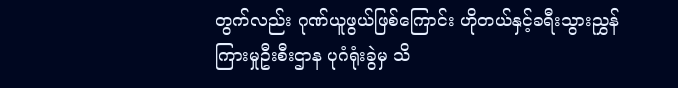တွက်လည်း ဂုဏ်ယူဖွယ်ဖြစ်ကြောင်း ဟိုတယ်နှင့်ခရီးသွားညွှန်ကြားမှုဦးစီးဌာန ပုဂံရုံးခွဲမှ သိ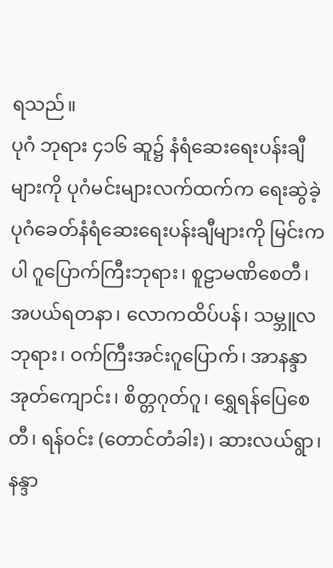ရသည်။
ပုဂံ ဘုရား ၄၁၆ ဆူ၌ နံရံဆေးရေးပန်းချီများကို ပုဂံမင်းများလက်ထက်က ရေးဆွဲခဲ့
ပုဂံခေတ်နံရံဆေးရေးပန်းချီများကို မြင်းကပါ ဂူပြောက်ကြီးဘုရား၊ စူဠာမဏိစေတီ၊ အပယ်ရတနာ၊ လောကထိပ်ပန်၊ သမ္ဘူလဘုရား၊ ဝက်ကြီးအင်းဂူပြောက်၊ အာနန္ဒာအုတ်ကျောင်း၊ စိတ္တဂုတ်ဂူ၊ ရွှေရန်ပြေစေတီ၊ ရန်ဝင်း (တောင်တံခါး)၊ ဆားလယ်ရွာ၊ နန္ဒာ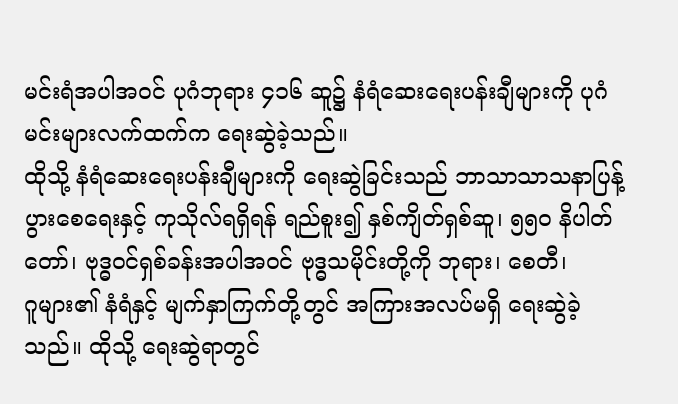မင်းရံအပါအဝင် ပုဂံဘုရား ၄၁၆ ဆူ၌ နံရံဆေးရေးပန်းချီများကို ပုဂံမင်းများလက်ထက်က ရေးဆွဲခဲ့သည်။
ထိုသို့ နံရံဆေးရေးပန်းချီများကို ရေးဆွဲခြင်းသည် ဘာသာသာသနာပြန့်ပွားစေရေးနှင့် ကုသိုလ်ရရှိရန် ရည်စူး၍ နှစ်ကျိတ်ရှစ်ဆူ၊ ၅၅၀ နိပါတ်တော်၊ ဗုဒ္ဓဝင်ရှစ်ခန်းအပါအဝင် ဗုဒ္ဓသမိုင်းတို့ကို ဘုရား၊ စေတီ၊
ဂူများ၏ နံရံနှင့် မျက်နှာကြက်တို့တွင် အကြားအလပ်မရှိ ရေးဆွဲခဲ့သည်။ ထိုသို့ ရေးဆွဲရာတွင်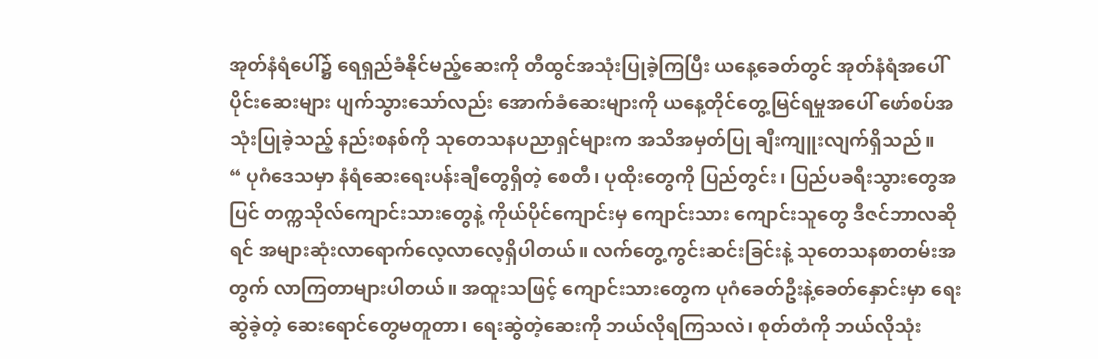အုတ်နံရံပေါ်၌ ရေရှည်ခံနိုင်မည့်ဆေးကို တီထွင်အသုံးပြုခဲ့ကြပြီး ယနေ့ခေတ်တွင် အုတ်နံရံအပေါ်ပိုင်းဆေးများ ပျက်သွားသော်လည်း အောက်ခံဆေးများကို ယနေ့တိုင်တွေ့မြင်ရမှုအပေါ် ဖော်စပ်အသုံးပြုခဲ့သည့် နည်းစနစ်ကို သုတေသနပညာရှင်များက အသိအမှတ်ပြု ချီးကျူးလျက်ရှိသည်။
“ ပုဂံဒေသမှာ နံရံဆေးရေးပန်းချီတွေရှိတဲ့ စေတီ၊ ပုထိုးတွေကို ပြည်တွင်း၊ ပြည်ပခရီးသွားတွေအပြင် တက္ကသိုလ်ကျောင်းသားတွေနဲ့ ကိုယ်ပိုင်ကျောင်းမှ ကျောင်းသား ကျောင်းသူတွေ ဒီဇင်ဘာလဆိုရင် အများဆုံးလာရောက်လေ့လာလေ့ရှိပါတယ်။ လက်တွေ့ကွင်းဆင်းခြင်းနဲ့ သုတေသနစာတမ်းအတွက် လာကြတာများပါတယ်။ အထူးသဖြင့် ကျောင်းသားတွေက ပုဂံခေတ်ဦးနဲ့ခေတ်နှောင်းမှာ ရေးဆွဲခဲ့တဲ့ ဆေးရောင်တွေမတူတာ၊ ရေးဆွဲတဲ့ဆေးကို ဘယ်လိုရကြသလဲ၊ စုတ်တံကို ဘယ်လိုသုံး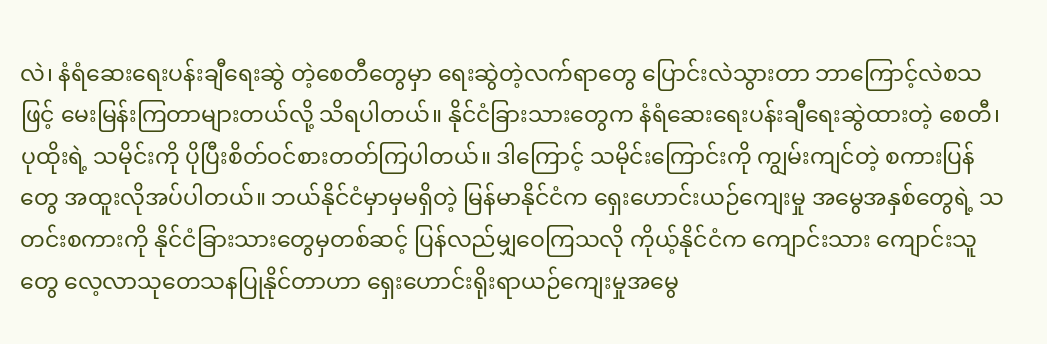လဲ၊ နံရံဆေးရေးပန်းချီရေးဆွဲ တဲ့စေတီတွေမှာ ရေးဆွဲတဲ့လက်ရာတွေ ပြောင်းလဲသွားတာ ဘာကြောင့်လဲစသဖြင့် မေးမြန်းကြတာများတယ်လို့ သိရပါတယ်။ နိုင်ငံခြားသားတွေက နံရံဆေးရေးပန်းချီရေးဆွဲထားတဲ့ စေတီ၊ ပုထိုးရဲ့ သမိုင်းကို ပိုပြီးစိတ်ဝင်စားတတ်ကြပါတယ်။ ဒါကြောင့် သမိုင်းကြောင်းကို ကျွမ်းကျင်တဲ့ စကားပြန်တွေ အထူးလိုအပ်ပါတယ်။ ဘယ်နိုင်ငံမှာမှမရှိတဲ့ မြန်မာနိုင်ငံက ရှေးဟောင်းယဉ်ကျေးမှု အမွေအနှစ်တွေရဲ့ သတင်းစကားကို နိုင်ငံခြားသားတွေမှတစ်ဆင့် ပြန်လည်မျှဝေကြသလို ကိုယ့်နိုင်ငံက ကျောင်းသား ကျောင်းသူတွေ လေ့လာသုတေသနပြုနိုင်တာဟာ ရှေးဟောင်းရိုးရာယဉ်ကျေးမှုအမွေ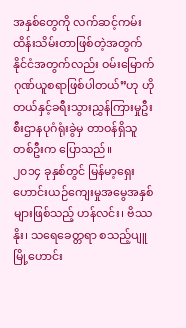အနှစ်တွေကို လက်ဆင့်ကမ်းထိန်းသိမ်းတာဖြစ်တဲ့အတွက် နိုင်ငံအတွက်လည်း ဝမ်းမြောက်ဂုဏ်ယူစရာဖြစ်ပါတယ်”ဟု ဟိုတယ်နှင့်ခရီးသွားညွှန်ကြားမှုဦးစီးဌာနပုဂံရုံးခွဲမှ တာဝန်ရှိသူတစ်ဦးက ပြောသည်။
၂၀၁၄ ခုနှစ်တွင် မြန်မာ့ရှေးဟောင်းယဉ်ကျေးမှုအမွေအနှစ်များဖြစ်သည့် ဟန်လင်း၊ ဗိဿနိုး၊ သရေခေတ္တရာ စသည့်ပျူမြို့ဟောင်း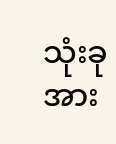သုံးခုအား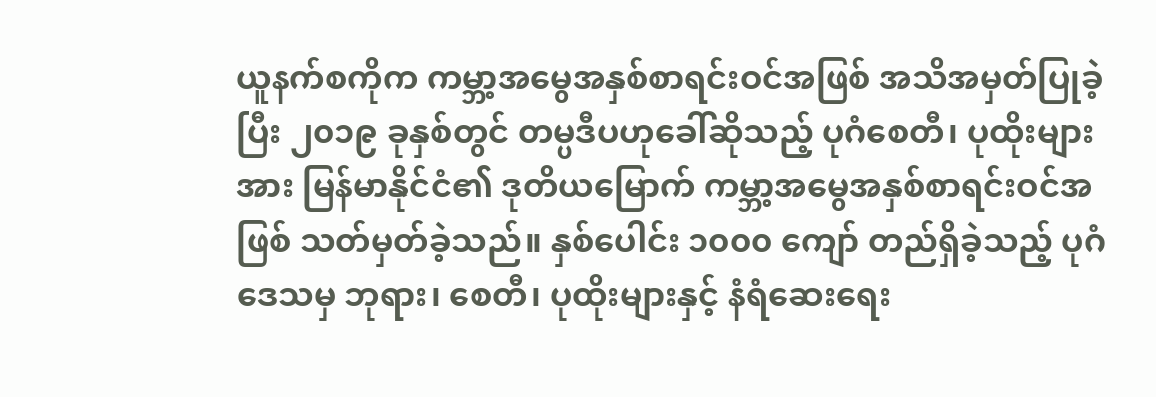ယူနက်စကိုက ကမ္ဘာ့အမွေအနှစ်စာရင်းဝင်အဖြစ် အသိအမှတ်ပြုခဲ့ပြီး ၂၀၁၉ ခုနှစ်တွင် တမ္ပဒီပဟုခေါ်ဆိုသည့် ပုဂံစေတီ၊ ပုထိုးများအား မြန်မာနိုင်ငံ၏ ဒုတိယမြောက် ကမ္ဘာ့အမွေအနှစ်စာရင်းဝင်အဖြစ် သတ်မှတ်ခဲ့သည်။ နှစ်ပေါင်း ၁၀၀၀ ကျော် တည်ရှိခဲ့သည့် ပုဂံဒေသမှ ဘုရား၊ စေတီ၊ ပုထိုးများနှင့် နံရံဆေးရေး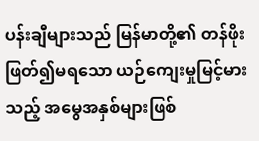ပန်းချီများသည် မြန်မာတို့၏ တန်ဖိုးဖြတ်၍မရသော ယဉ်ကျေးမှုမြင့်မားသည့် အမွေအနှစ်များဖြစ်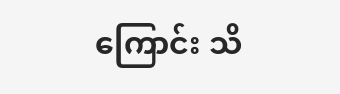ကြောင်း သိ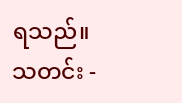ရသည်။
သတင်း -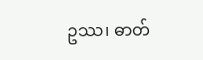ဥဿ၊ ဓာတ်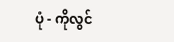ပုံ - ကိုလွင်